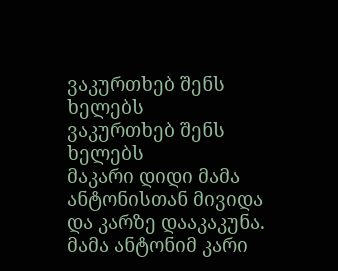ვაკურთხებ შენს ხელებს
ვაკურთხებ შენს ხელებს
მაკარი დიდი მამა ანტონისთან მივიდა და კარზე დააკაკუნა. მამა ანტონიმ კარი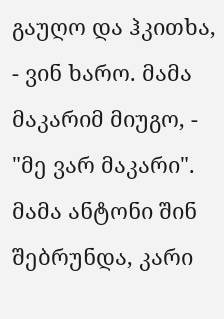გაუღო და ჰკითხა, - ვინ ხარო. მამა მაკარიმ მიუგო, - "მე ვარ მაკარი". მამა ანტონი შინ შებრუნდა, კარი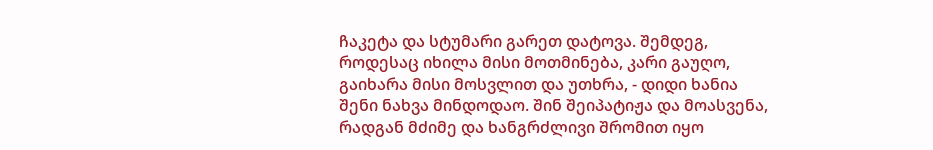ჩაკეტა და სტუმარი გარეთ დატოვა. შემდეგ, როდესაც იხილა მისი მოთმინება, კარი გაუღო, გაიხარა მისი მოსვლით და უთხრა, - დიდი ხანია შენი ნახვა მინდოდაო. შინ შეიპატიჟა და მოასვენა, რადგან მძიმე და ხანგრძლივი შრომით იყო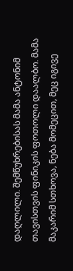დაღლილი. შემწუხრებისას მამა ანტონიმ თავისთვის ფინიკის ფოთოლი დაალბო. მამა მაკარიმ სთხოვა, ნება მომეცით, მეც იგივე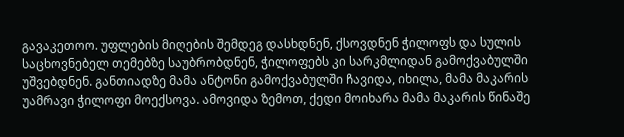გავაკეთოო. უფლების მიღების შემდეგ დასხდნენ, ქსოვდნენ ჭილოფს და სულის საცხოვნებელ თემებზე საუბრობდნენ, ჭილოფებს კი სარკმლიდან გამოქვაბულში უშვებდნენ. განთიადზე მამა ანტონი გამოქვაბულში ჩავიდა, იხილა, მამა მაკარის უამრავი ჭილოფი მოექსოვა. ამოვიდა ზემოთ, ქედი მოიხარა მამა მაკარის წინაშე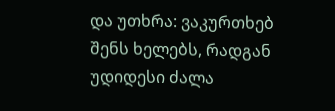და უთხრა: ვაკურთხებ შენს ხელებს, რადგან უდიდესი ძალა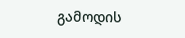გამოდის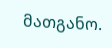მათგანო.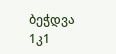ბეჭდვა
1კ1